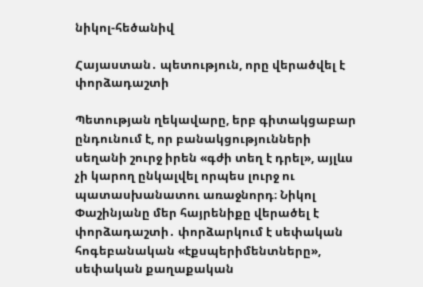նիկոլ-հեծանիվ

Հայաստան․ պետություն, որը վերածվել է փորձադաշտի

Պետության ղեկավարը, երբ գիտակցաբար ընդունում է, որ բանակցությունների սեղանի շուրջ իրեն «գժի տեղ է դրել», այլևս չի կարող ընկալվել որպես լուրջ ու պատասխանատու առաջնորդ։ Նիկոլ Փաշինյանը մեր հայրենիքը վերածել է փորձադաշտի․ փորձարկում է սեփական հոգեբանական «էքսպերիմենտները», սեփական քաղաքական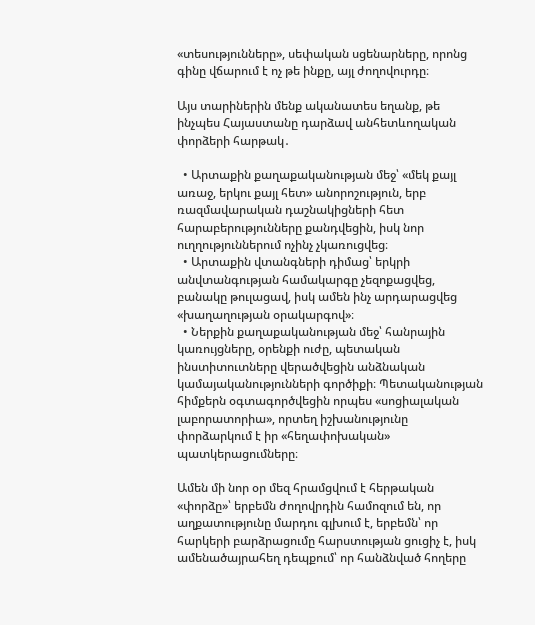«տեսությունները», սեփական սցենարները, որոնց գինը վճարում է ոչ թե ինքը, այլ ժողովուրդը։

Այս տարիներին մենք ականատես եղանք, թե ինչպես Հայաստանը դարձավ անհետևողական փորձերի հարթակ․

  • Արտաքին քաղաքականության մեջ՝ «մեկ քայլ առաջ, երկու քայլ հետ» անորոշություն, երբ ռազմավարական դաշնակիցների հետ հարաբերությունները քանդվեցին, իսկ նոր ուղղություններում ոչինչ չկառուցվեց։
  • Արտաքին վտանգների դիմաց՝ երկրի անվտանգության համակարգը չեզոքացվեց, բանակը թուլացավ, իսկ ամեն ինչ արդարացվեց «խաղաղության օրակարգով»։
  • Ներքին քաղաքականության մեջ՝ հանրային կառույցները, օրենքի ուժը, պետական ինստիտուտները վերածվեցին անձնական կամայականությունների գործիքի։ Պետականության հիմքերն օգտագործվեցին որպես «սոցիալական լաբորատորիա», որտեղ իշխանությունը փորձարկում է իր «հեղափոխական» պատկերացումները։

Ամեն մի նոր օր մեզ հրամցվում է հերթական «փորձը»՝ երբեմն ժողովրդին համոզում են, որ աղքատությունը մարդու գլխում է, երբեմն՝ որ հարկերի բարձրացումը հարստության ցուցիչ է, իսկ ամենածայրահեղ դեպքում՝ որ հանձնված հողերը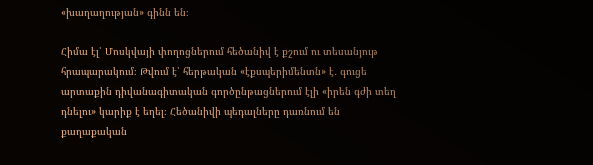«խաղաղության» գինն են։

Հիմա էլ՝ Մոսկվայի փողոցներում հեծանիվ է քշում ու տեսանյութ հրապարակում։ Թվում է՝ հերթական «էքսպերիմենտն» է․ գուցե արտաքին դիվանագիտական գործընթացներում էլի «իրեն գժի տեղ դնելու» կարիք է եղել։ Հեծանիվի պեդալները դառնում են քաղաքական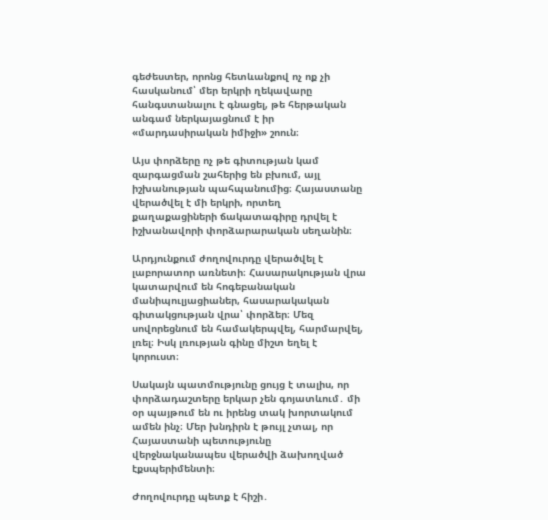գեժեստեր, որոնց հետևանքով ոչ ոք չի հասկանում՝ մեր երկրի ղեկավարը հանգստանալու է գնացել, թե հերթական անգամ ներկայացնում է իր «մարդասիրական իմիջի» շոուն։

Այս փորձերը ոչ թե գիտության կամ զարգացման շահերից են բխում, այլ իշխանության պահպանումից։ Հայաստանը վերածվել է մի երկրի, որտեղ քաղաքացիների ճակատագիրը դրվել է իշխանավորի փորձարարական սեղանին։

Արդյունքում ժողովուրդը վերածվել է լաբորատոր առնետի։ Հասարակության վրա կատարվում են հոգեբանական մանիպուլյացիաներ, հասարակական գիտակցության վրա՝ փորձեր։ Մեզ սովորեցնում են համակերպվել, հարմարվել, լռել։ Իսկ լռության գինը միշտ եղել է կորուստ։

Սակայն պատմությունը ցույց է տալիս, որ փորձադաշտերը երկար չեն գոյատևում․ մի օր պայթում են ու իրենց տակ խորտակում ամեն ինչ։ Մեր խնդիրն է թույլ չտալ, որ Հայաստանի պետությունը վերջնականապես վերածվի ձախողված էքսպերիմենտի։

Ժողովուրդը պետք է հիշի․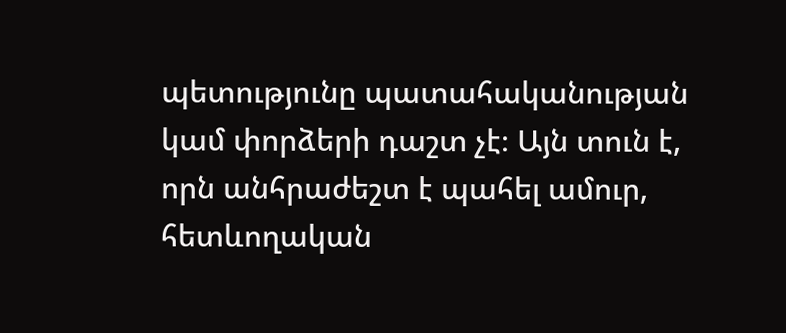պետությունը պատահականության կամ փորձերի դաշտ չէ։ Այն տուն է, որն անհրաժեշտ է պահել ամուր, հետևողական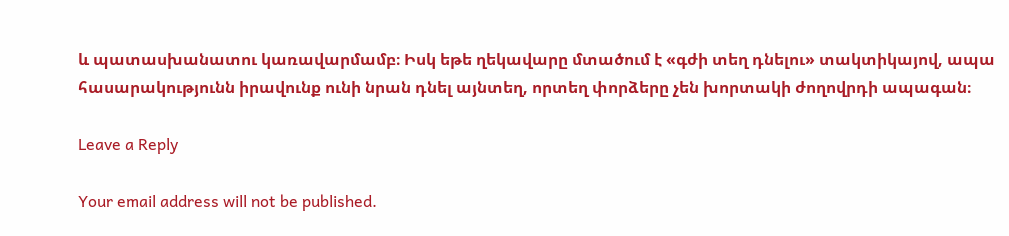և պատասխանատու կառավարմամբ։ Իսկ եթե ղեկավարը մտածում է «գժի տեղ դնելու» տակտիկայով, ապա հասարակությունն իրավունք ունի նրան դնել այնտեղ, որտեղ փորձերը չեն խորտակի ժողովրդի ապագան։

Leave a Reply

Your email address will not be published.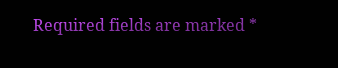Required fields are marked *